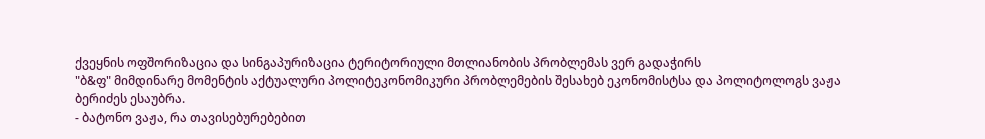ქვეყნის ოფშორიზაცია და სინგაპურიზაცია ტერიტორიული მთლიანობის პრობლემას ვერ გადაჭირს
"ბ&ფ" მიმდინარე მომენტის აქტუალური პოლიტეკონომიკური პრობლემების შესახებ ეკონომისტსა და პოლიტოლოგს ვაჟა ბერიძეს ესაუბრა.
- ბატონო ვაჟა, რა თავისებურებებით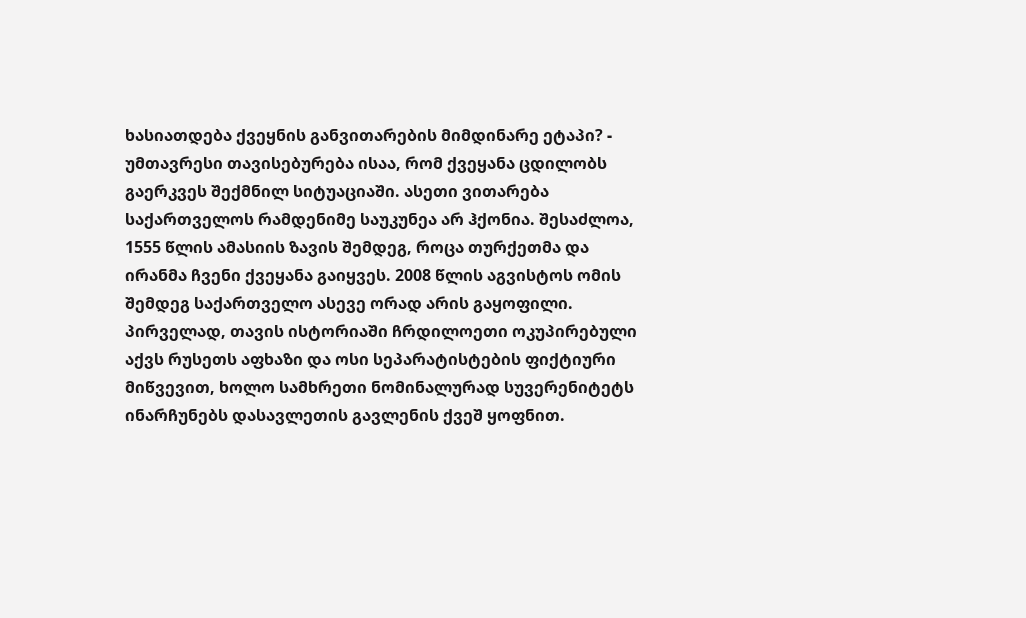ხასიათდება ქვეყნის განვითარების მიმდინარე ეტაპი? - უმთავრესი თავისებურება ისაა, რომ ქვეყანა ცდილობს გაერკვეს შექმნილ სიტუაციაში. ასეთი ვითარება საქართველოს რამდენიმე საუკუნეა არ ჰქონია. შესაძლოა, 1555 წლის ამასიის ზავის შემდეგ, როცა თურქეთმა და ირანმა ჩვენი ქვეყანა გაიყვეს. 2008 წლის აგვისტოს ომის შემდეგ საქართველო ასევე ორად არის გაყოფილი. პირველად, თავის ისტორიაში ჩრდილოეთი ოკუპირებული აქვს რუსეთს აფხაზი და ოსი სეპარატისტების ფიქტიური მიწვევით, ხოლო სამხრეთი ნომინალურად სუვერენიტეტს ინარჩუნებს დასავლეთის გავლენის ქვეშ ყოფნით.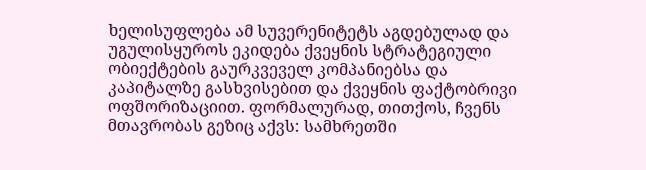ხელისუფლება ამ სუვერენიტეტს აგდებულად და უგულისყუროს ეკიდება ქვეყნის სტრატეგიული ობიექტების გაურკვეველ კომპანიებსა და კაპიტალზე გასხვისებით და ქვეყნის ფაქტობრივი ოფშორიზაციით. ფორმალურად, თითქოს, ჩვენს მთავრობას გეზიც აქვს: სამხრეთში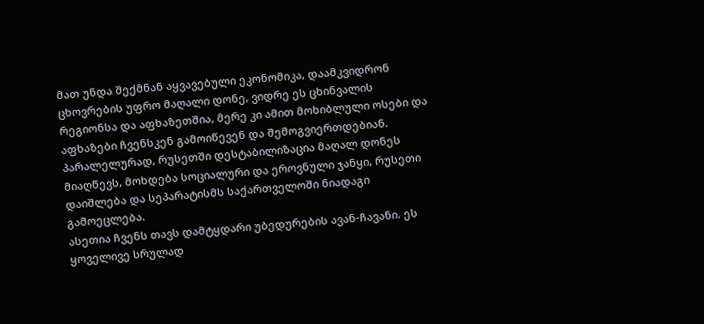მათ უნდა შექმნან აყვავებული ეკონომიკა, დაამკვიდრონ ცხოვრების უფრო მაღალი დონე, ვიდრე ეს ცხინვალის რეგიონსა და აფხაზეთშია, მერე კი ამით მოხიბლული ოსები და აფხაზები ჩვენსკენ გამოიწევენ და შემოგვიერთდებიან. პარალელურად, რუსეთში დესტაბილიზაცია მაღალ დონეს მიაღწევს, მოხდება სოციალური და ეროვნული ჯანყი, რუსეთი დაიშლება და სეპარატისმს საქართველოში ნიადაგი გამოეცლება.
ასეთია ჩვენს თავს დამტყდარი უბედურების ავან-ჩავანი. ეს ყოველივე სრულად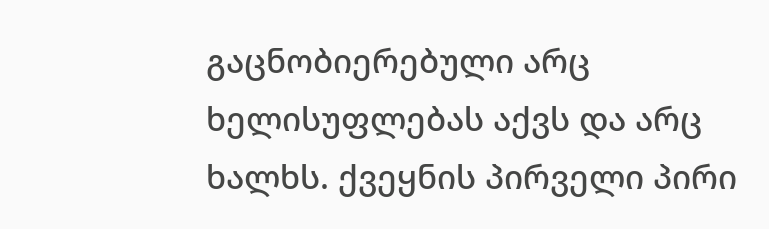გაცნობიერებული არც ხელისუფლებას აქვს და არც ხალხს. ქვეყნის პირველი პირი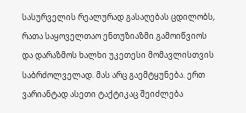სასურველის რეალურად გასაღებას ცდილობს, რათა საყოველთაო ენთუზიაზმი გამოიწვიოს და დარაზმოს ხალხი უკეთესი მომავლისთვის საბრძოლველად. მას არც გაემტყუნება. ერთ ვარიანტად ასეთი ტაქტიკაც შეიძლება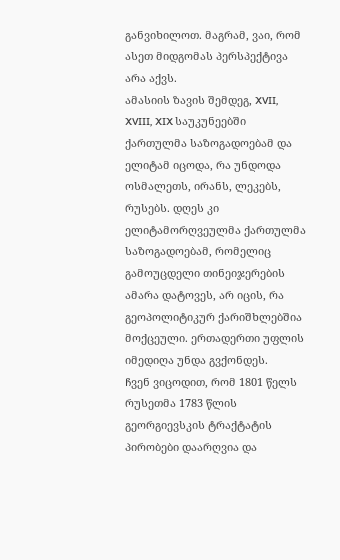განვიხილოთ. მაგრამ, ვაი, რომ ასეთ მიდგომას პერსპექტივა არა აქვს.
ამასიის ზავის შემდეგ, XVII, XVIII, XIX საუკუნეებში ქართულმა საზოგადოებამ და ელიტამ იცოდა, რა უნდოდა ოსმალეთს, ირანს, ლეკებს, რუსებს. დღეს კი ელიტამორღვეულმა ქართულმა საზოგადოებამ, რომელიც გამოუცდელი თინეიჯერების ამარა დატოვეს, არ იცის, რა გეოპოლიტიკურ ქარიშხლებშია მოქცეული. ერთადერთი უფლის იმედიღა უნდა გვქონდეს.
ჩვენ ვიცოდით, რომ 1801 წელს რუსეთმა 1783 წლის გეორგიევსკის ტრაქტატის პირობები დაარღვია და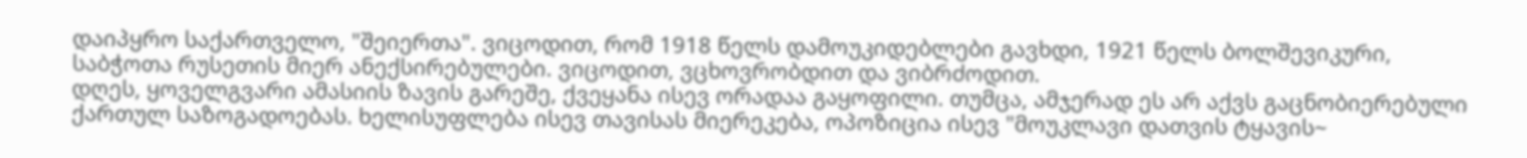დაიპყრო საქართველო, "შეიერთა". ვიცოდით, რომ 1918 წელს დამოუკიდებლები გავხდი, 1921 წელს ბოლშევიკური, საბჭოთა რუსეთის მიერ ანექსირებულები. ვიცოდით, ვცხოვრობდით და ვიბრძოდით.
დღეს, ყოველგვარი ამასიის ზავის გარეშე, ქვეყანა ისევ ორადაა გაყოფილი. თუმცა, ამჯერად ეს არ აქვს გაცნობიერებული ქართულ საზოგადოებას. ხელისუფლება ისევ თავისას მიერეკება, ოპოზიცია ისევ "მოუკლავი დათვის ტყავის~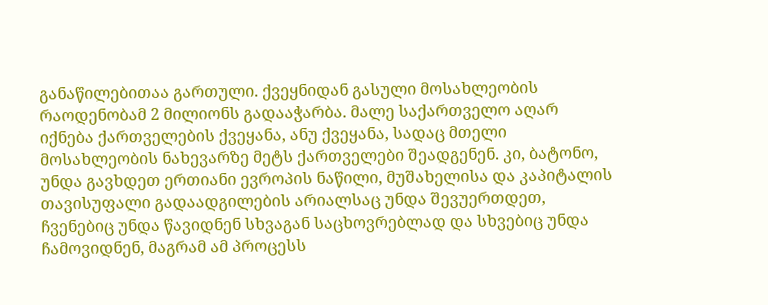განაწილებითაა გართული. ქვეყნიდან გასული მოსახლეობის რაოდენობამ 2 მილიონს გადააჭარბა. მალე საქართველო აღარ იქნება ქართველების ქვეყანა, ანუ ქვეყანა, სადაც მთელი მოსახლეობის ნახევარზე მეტს ქართველები შეადგენენ. კი, ბატონო, უნდა გავხდეთ ერთიანი ევროპის ნაწილი, მუშახელისა და კაპიტალის თავისუფალი გადაადგილების არიალსაც უნდა შევუერთდეთ, ჩვენებიც უნდა წავიდნენ სხვაგან საცხოვრებლად და სხვებიც უნდა ჩამოვიდნენ, მაგრამ ამ პროცესს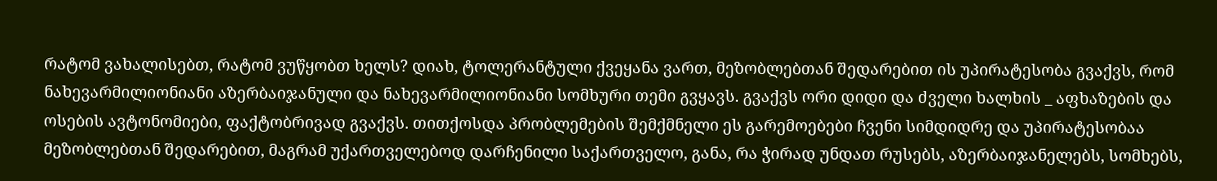რატომ ვახალისებთ, რატომ ვუწყობთ ხელს? დიახ, ტოლერანტული ქვეყანა ვართ, მეზობლებთან შედარებით ის უპირატესობა გვაქვს, რომ ნახევარმილიონიანი აზერბაიჯანული და ნახევარმილიონიანი სომხური თემი გვყავს. გვაქვს ორი დიდი და ძველი ხალხის _ აფხაზების და ოსების ავტონომიები, ფაქტობრივად გვაქვს. თითქოსდა პრობლემების შემქმნელი ეს გარემოებები ჩვენი სიმდიდრე და უპირატესობაა მეზობლებთან შედარებით, მაგრამ უქართველებოდ დარჩენილი საქართველო, განა, რა ჭირად უნდათ რუსებს, აზერბაიჯანელებს, სომხებს,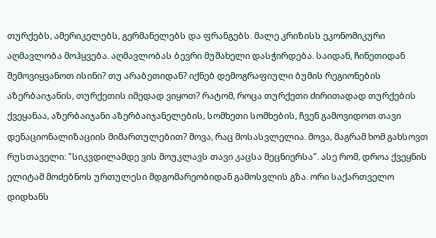თურქებს, ამერიკელებს, გერმანელებს და ფრანგებს. მალე კრიზისს ეკონომიკური აღმავლობა მოჰყვება. აღმავლობას ბევრი მუშახელი დასჭირდება. საიდან, ჩინეთიდან შემოვიყვანოთ ისინი? თუ არაბეთიდან? იქნებ დემოგრაფიული ბუმის რეგიონების აზერბაიჯანის, თურქეთის იმედად ვიყოთ? რატომ, როცა თურქეთი ძირითადად თურქების ქვეყანაა, აზერბაიჯანი აზერბაიჯანელების, სომხეთი სომხების, ჩვენ გამოვიდოთ თავი დენაციონალიზაციის მიმართულებით? მოვა, რაც მოსასვლელია. მოვა, მაგრამ ხომ გახსოვთ რუსთაველი: "სიკვდილამდე ვის მოუკლავს თავი კაცსა მეცნიერსა". ასე რომ, დროა ქვეყნის ელიტამ მოძებნოს ურთულესი მდგომარეობიდან გამოსვლის გზა. ორი საქართველო დიდხანს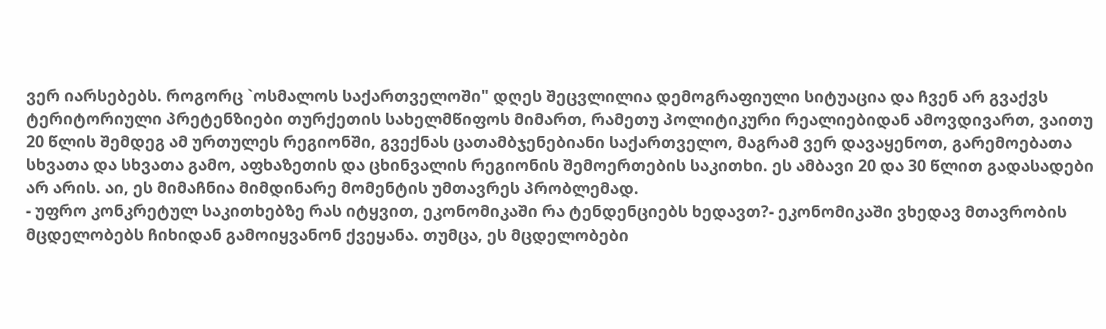ვერ იარსებებს. როგორც `ოსმალოს საქართველოში" დღეს შეცვლილია დემოგრაფიული სიტუაცია და ჩვენ არ გვაქვს ტერიტორიული პრეტენზიები თურქეთის სახელმწიფოს მიმართ, რამეთუ პოლიტიკური რეალიებიდან ამოვდივართ, ვაითუ 20 წლის შემდეგ ამ ურთულეს რეგიონში, გვექნას ცათამბჯენებიანი საქართველო, მაგრამ ვერ დავაყენოთ, გარემოებათა სხვათა და სხვათა გამო, აფხაზეთის და ცხინვალის რეგიონის შემოერთების საკითხი. ეს ამბავი 20 და 30 წლით გადასადები არ არის. აი, ეს მიმაჩნია მიმდინარე მომენტის უმთავრეს პრობლემად.
- უფრო კონკრეტულ საკითხებზე რას იტყვით, ეკონომიკაში რა ტენდენციებს ხედავთ?- ეკონომიკაში ვხედავ მთავრობის მცდელობებს ჩიხიდან გამოიყვანონ ქვეყანა. თუმცა, ეს მცდელობები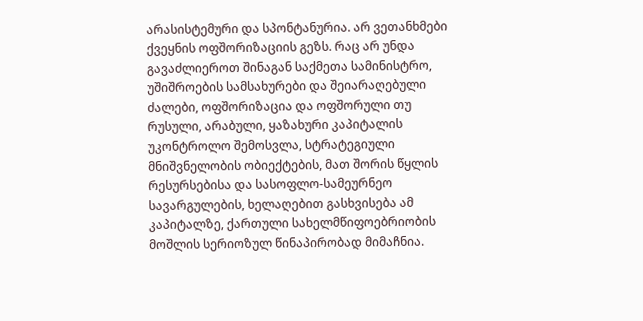არასისტემური და სპონტანურია. არ ვეთანხმები ქვეყნის ოფშორიზაციის გეზს. რაც არ უნდა გავაძლიეროთ შინაგან საქმეთა სამინისტრო, უშიშროების სამსახურები და შეიარაღებული ძალები, ოფშორიზაცია და ოფშორული თუ რუსული, არაბული, ყაზახური კაპიტალის უკონტროლო შემოსვლა, სტრატეგიული მნიშვნელობის ობიექტების, მათ შორის წყლის რესურსებისა და სასოფლო-სამეურნეო სავარგულების, ხელაღებით გასხვისება ამ კაპიტალზე, ქართული სახელმწიფოებრიობის მოშლის სერიოზულ წინაპირობად მიმაჩნია.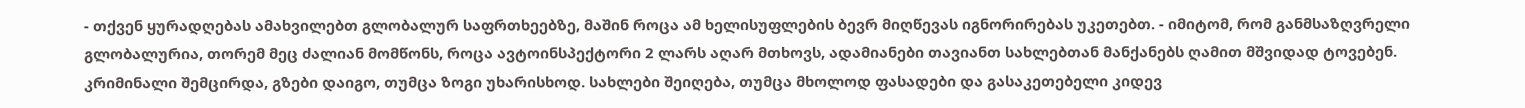- თქვენ ყურადღებას ამახვილებთ გლობალურ საფრთხეებზე, მაშინ როცა ამ ხელისუფლების ბევრ მიღწევას იგნორირებას უკეთებთ. - იმიტომ, რომ განმსაზღვრელი გლობალურია, თორემ მეც ძალიან მომწონს, როცა ავტოინსპექტორი 2 ლარს აღარ მთხოვს, ადამიანები თავიანთ სახლებთან მანქანებს ღამით მშვიდად ტოვებენ. კრიმინალი შემცირდა, გზები დაიგო, თუმცა ზოგი უხარისხოდ. სახლები შეიღება, თუმცა მხოლოდ ფასადები და გასაკეთებელი კიდევ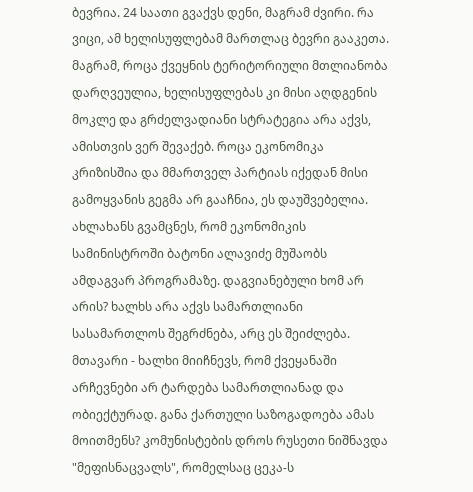ბევრია. 24 საათი გვაქვს დენი, მაგრამ ძვირი. რა ვიცი, ამ ხელისუფლებამ მართლაც ბევრი გააკეთა. მაგრამ, როცა ქვეყნის ტერიტორიული მთლიანობა დარღვეულია, ხელისუფლებას კი მისი აღდგენის მოკლე და გრძელვადიანი სტრატეგია არა აქვს, ამისთვის ვერ შევაქებ. როცა ეკონომიკა კრიზისშია და მმართველ პარტიას იქედან მისი გამოყვანის გეგმა არ გააჩნია, ეს დაუშვებელია. ახლახანს გვამცნეს, რომ ეკონომიკის სამინისტროში ბატონი ალავიძე მუშაობს ამდაგვარ პროგრამაზე. დაგვიანებული ხომ არ არის? ხალხს არა აქვს სამართლიანი სასამართლოს შეგრძნება, არც ეს შეიძლება. მთავარი - ხალხი მიიჩნევს, რომ ქვეყანაში არჩევნები არ ტარდება სამართლიანად და ობიექტურად. განა ქართული საზოგადოება ამას მოითმენს? კომუნისტების დროს რუსეთი ნიშნავდა "მეფისნაცვალს", რომელსაც ცეკა-ს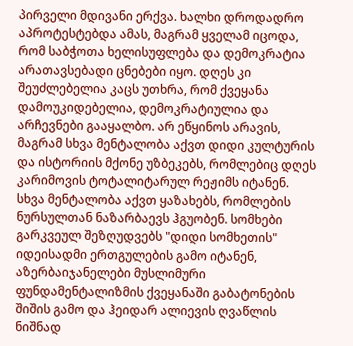პირველი მდივანი ერქვა. ხალხი დროდადრო აპროტესტებდა ამას, მაგრამ ყველამ იცოდა, რომ საბჭოთა ხელისუფლება და დემოკრატია არათავსებადი ცნებები იყო. დღეს კი შეუძლებელია კაცს უთხრა, რომ ქვეყანა დამოუკიდებელია, დემოკრატიულია და არჩევნები გააყალბო. არ ეწყინოს არავის, მაგრამ სხვა მენტალობა აქვთ დიდი კულტურის და ისტორიის მქონე უზბეკებს, რომლებიც დღეს კარიმოვის ტოტალიტარულ რეჟიმს იტანენ. სხვა მენტალობა აქვთ ყაზახებს, რომლების ნურსულთან ნაზარბაევს ჰგუობენ. სომხები გარკვეულ შეზღუდვებს "დიდი სომხეთის" იდეისადმი ერთგულების გამო იტანენ, აზერბაიჯანელები მუსლიმური ფუნდამენტალიზმის ქვეყანაში გაბატონების შიშის გამო და ჰეიდარ ალიევის ღვაწლის ნიშნად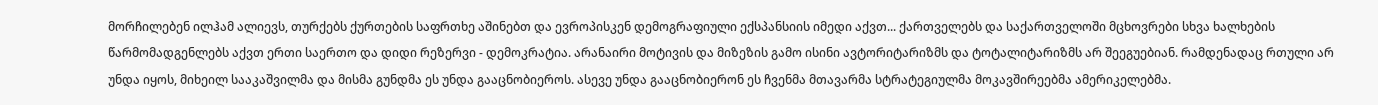მორჩილებენ ილჰამ ალიევს, თურქებს ქურთების საფრთხე აშინებთ და ევროპისკენ დემოგრაფიული ექსპანსიის იმედი აქვთ... ქართველებს და საქართველოში მცხოვრები სხვა ხალხების წარმომადგენლებს აქვთ ერთი საერთო და დიდი რეზერვი - დემოკრატია. არანაირი მოტივის და მიზეზის გამო ისინი ავტორიტარიზმს და ტოტალიტარიზმს არ შეეგუებიან. რამდენადაც რთული არ უნდა იყოს, მიხეილ სააკაშვილმა და მისმა გუნდმა ეს უნდა გააცნობიეროს. ასევე უნდა გააცნობიერონ ეს ჩვენმა მთავარმა სტრატეგიულმა მოკავშირეებმა ამერიკელებმა.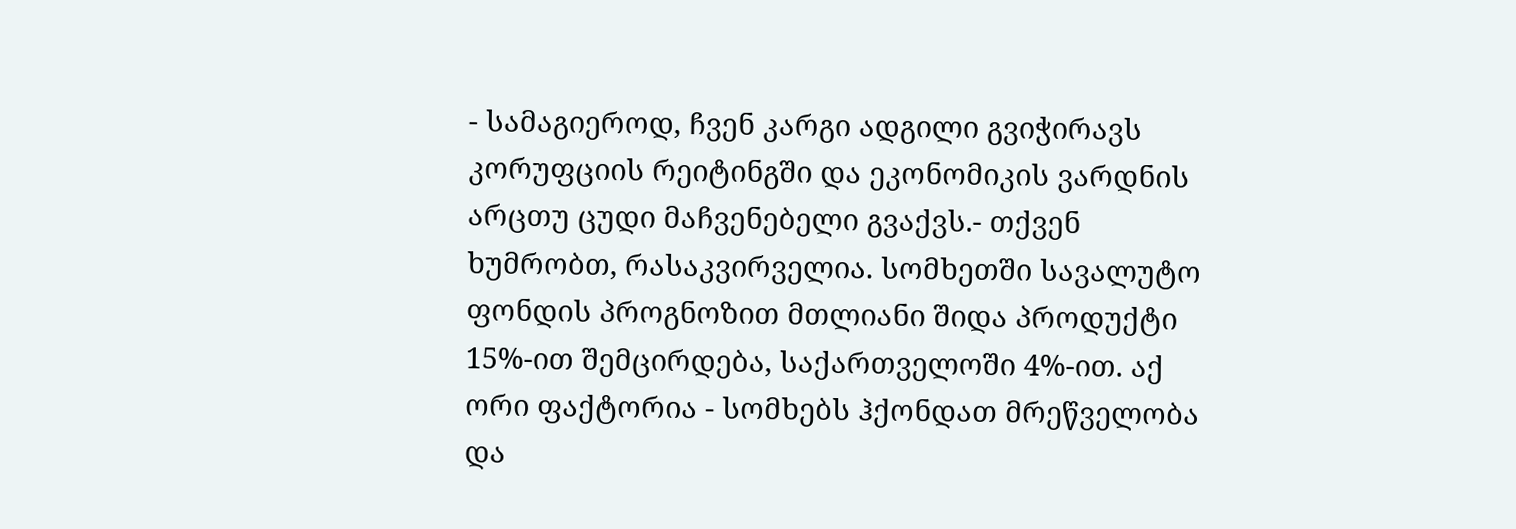- სამაგიეროდ, ჩვენ კარგი ადგილი გვიჭირავს კორუფციის რეიტინგში და ეკონომიკის ვარდნის არცთუ ცუდი მაჩვენებელი გვაქვს.- თქვენ ხუმრობთ, რასაკვირველია. სომხეთში სავალუტო ფონდის პროგნოზით მთლიანი შიდა პროდუქტი 15%-ით შემცირდება, საქართველოში 4%-ით. აქ ორი ფაქტორია - სომხებს ჰქონდათ მრეწველობა და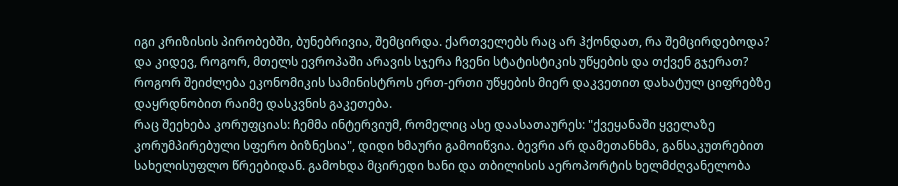იგი კრიზისის პირობებში, ბუნებრივია, შემცირდა. ქართველებს რაც არ ჰქონდათ, რა შემცირდებოდა? და კიდევ, როგორ, მთელს ევროპაში არავის სჯერა ჩვენი სტატისტიკის უწყების და თქვენ გჯერათ? როგორ შეიძლება ეკონომიკის სამინისტროს ერთ-ერთი უწყების მიერ დაკვეთით დახატულ ციფრებზე დაყრდნობით რაიმე დასკვნის გაკეთება.
რაც შეეხება კორუფციას: ჩემმა ინტერვიუმ, რომელიც ასე დაასათაურეს: "ქვეყანაში ყველაზე კორუმპირებული სფერო ბიზნესია", დიდი ხმაური გამოიწვია. ბევრი არ დამეთანხმა, განსაკუთრებით სახელისუფლო წრეებიდან. გამოხდა მცირედი ხანი და თბილისის აეროპორტის ხელმძღვანელობა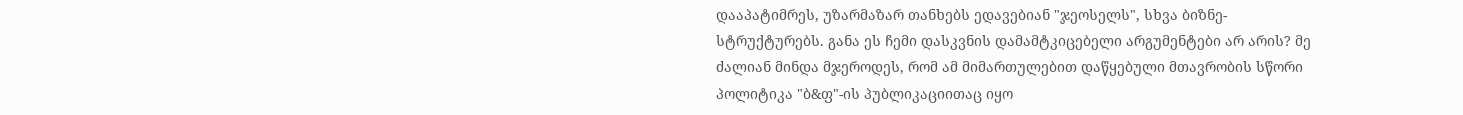დააპატიმრეს, უზარმაზარ თანხებს ედავებიან "ჯეოსელს", სხვა ბიზნე-სტრუქტურებს. განა ეს ჩემი დასკვნის დამამტკიცებელი არგუმენტები არ არის? მე ძალიან მინდა მჯეროდეს, რომ ამ მიმართულებით დაწყებული მთავრობის სწორი პოლიტიკა "ბ&ფ"-ის პუბლიკაციითაც იყო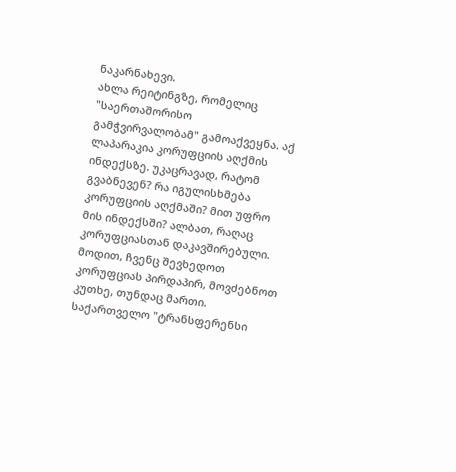ნაკარნახევი.
ახლა რეიტინგზე, რომელიც "საერთაშორისო გამჭვირვალობამ" გამოაქვეყნა. აქ ლაპარაკია კორუფციის აღქმის ინდექსზე. უკაცრავად, რატომ გვაბნევენ? რა იგულისხმება კორუფციის აღქმაში? მით უფრო მის ინდექსში? ალბათ, რაღაც კორუფციასთან დაკავშირებული.
მოდით, ჩვენც შევხედოთ კორუფციას პირდაპირ, მოვძებნოთ კუთხე, თუნდაც მართი.
საქართველო "ტრანსფერენსი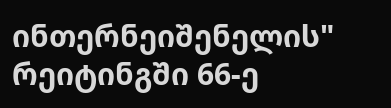ინთერნეიშენელის" რეიტინგში 66-ე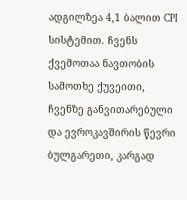ადგილზეა 4,1 ბალით CPI სისტემით. ჩვენს ქვემოთაა ნავთობის სამოთხე ქუვეითი, ჩვენზე განვითარებული და ევროკავშირის წევრი ბულგარეთი, კარგად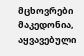მცხოვრები მაკედონია, აყვავებული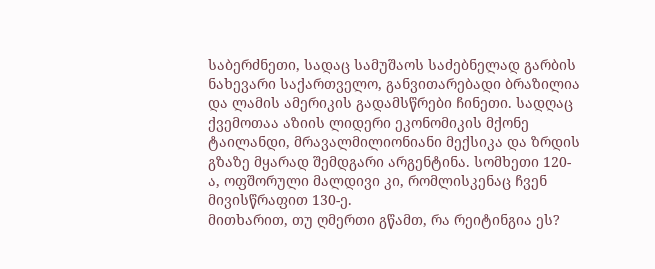საბერძნეთი, სადაც სამუშაოს საძებნელად გარბის ნახევარი საქართველო, განვითარებადი ბრაზილია და ლამის ამერიკის გადამსწრები ჩინეთი. სადღაც ქვემოთაა აზიის ლიდერი ეკონომიკის მქონე ტაილანდი, მრავალმილიონიანი მექსიკა და ზრდის გზაზე მყარად შემდგარი არგენტინა. სომხეთი 120-ა, ოფშორული მალდივი კი, რომლისკენაც ჩვენ მივისწრაფით 130-ე.
მითხარით, თუ ღმერთი გწამთ, რა რეიტინგია ეს?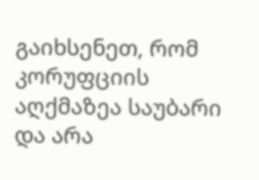გაიხსენეთ, რომ კორუფციის აღქმაზეა საუბარი და არა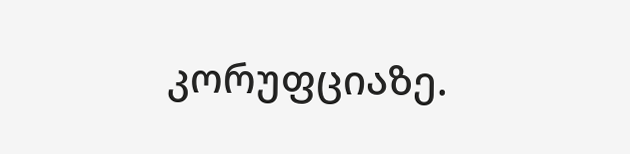კორუფციაზე.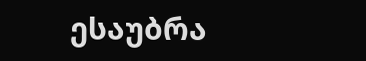ესაუბრა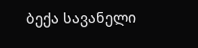ბექა სავანელი